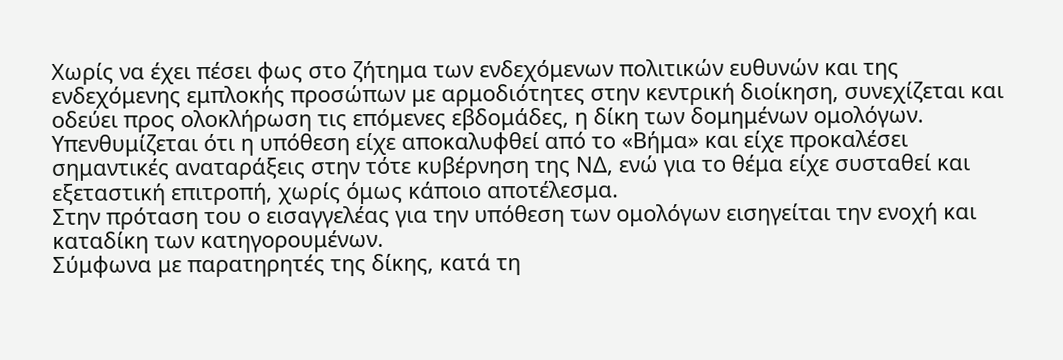Χωρίς να έχει πέσει φως στο ζήτημα των ενδεχόμενων πολιτικών ευθυνών και της ενδεχόμενης εμπλοκής προσώπων με αρμοδιότητες στην κεντρική διοίκηση, συνεχίζεται και οδεύει προς ολοκλήρωση τις επόμενες εβδομάδες, η δίκη των δομημένων ομολόγων.
Υπενθυμίζεται ότι η υπόθεση είχε αποκαλυφθεί από το «Βήμα» και είχε προκαλέσει σημαντικές αναταράξεις στην τότε κυβέρνηση της ΝΔ, ενώ για το θέμα είχε συσταθεί και εξεταστική επιτροπή, χωρίς όμως κάποιο αποτέλεσμα.
Στην πρόταση του ο εισαγγελέας για την υπόθεση των ομολόγων εισηγείται την ενοχή και καταδίκη των κατηγορουμένων.
Σύμφωνα με παρατηρητές της δίκης, κατά τη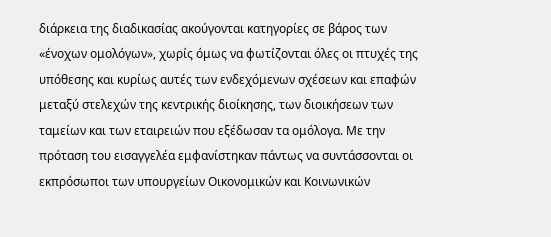διάρκεια της διαδικασίας ακούγονται κατηγορίες σε βάρος των «ένοχων ομολόγων», χωρίς όμως να φωτίζονται όλες οι πτυχές της υπόθεσης και κυρίως αυτές των ενδεχόμενων σχέσεων και επαφών μεταξύ στελεχών της κεντρικής διοίκησης, των διοικήσεων των ταμείων και των εταιρειών που εξέδωσαν τα ομόλογα. Με την πρόταση του εισαγγελέα εμφανίστηκαν πάντως να συντάσσονται οι εκπρόσωποι των υπουργείων Οικονομικών και Κοινωνικών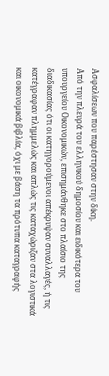Ασφαλίσεων που παρέστησαν στην δίκη.
Από την πλευρά του ελληνικού δημοσίου και ειδικότερα του υπουργείου Οικονομικών, επισημάνθηκε στο πλαίσιο της διαδικασίας ότι οι κατηγορούμενοι απέκρυψαν συναλλαγές, ή τις κατέγραφαν πλημμελώς και απλώς τις καταχώριζαν στα λογιστικά και οικονομικά βιβλία, όχι με βάση τα πρότυπα καταγραφής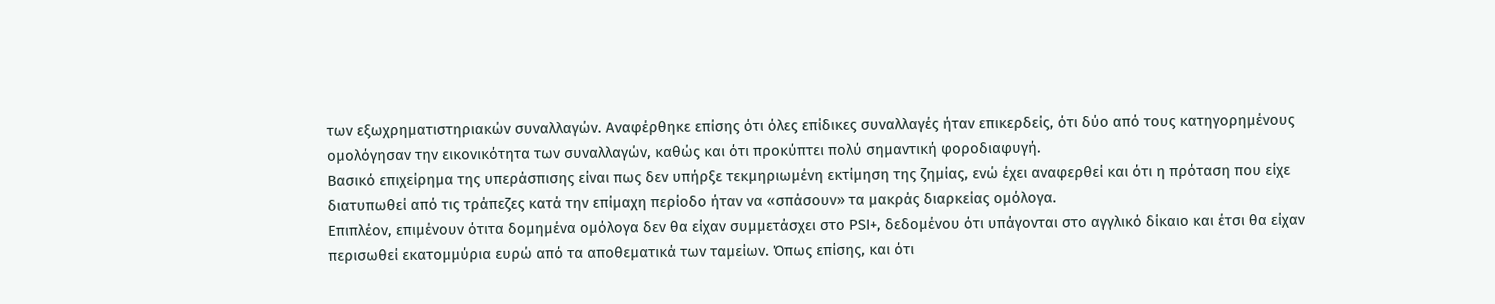των εξωχρηματιστηριακών συναλλαγών. Αναφέρθηκε επίσης ότι όλες επίδικες συναλλαγές ήταν επικερδείς, ότι δύο από τους κατηγορημένους ομολόγησαν την εικονικότητα των συναλλαγών, καθώς και ότι προκύπτει πολύ σημαντική φοροδιαφυγή.
Βασικό επιχείρημα της υπεράσπισης είναι πως δεν υπήρξε τεκμηριωμένη εκτίμηση της ζημίας, ενώ έχει αναφερθεί και ότι η πρόταση που είχε διατυπωθεί από τις τράπεζες κατά την επίμαχη περίοδο ήταν να «σπάσουν» τα μακράς διαρκείας ομόλογα.
Επιπλέον, επιμένουν ότιτα δομημένα ομόλογα δεν θα είχαν συμμετάσχει στο PSI+, δεδομένου ότι υπάγονται στο αγγλικό δίκαιο και έτσι θα είχαν περισωθεί εκατομμύρια ευρώ από τα αποθεματικά των ταμείων. Όπως επίσης, και ότι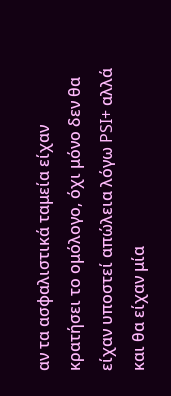αν τα ασφαλιστικά ταμεία είχαν κρατήσει το ομόλογο, όχι μόνο δεν θα είχαν υποστεί απώλεια λόγω PSI+ αλλά και θα είχαν μία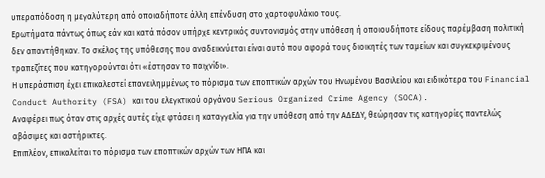υπεραπόδοση η μεγαλύτερη από οποιαδήποτε άλλη επένδυση στο χαρτοφυλάκιο τους.
Ερωτήματα πάντως όπως εάν και κατά πόσον υπήρχε κεντρικός συντονισμός στην υπόθεση ή οποιουδήποτε είδους παρέμβαση πολιτική δεν απαντήθηκαν. Το σκέλος της υπόθεσης που αναδεικνύεται είναι αυτό που αφορά τους διοικητές των ταμείων και συγκεκριμένους τραπεζίτες που κατηγορούνται ότι «έστησαν το παιχνίδι».
Η υπεράσπιση έχει επικαλεστεί επανειλημμένως το πόρισμα των εποπτικών αρχών του Ηνωμένου Βασιλείου και ειδικότερα του Financial Conduct Authority (FSA) και του ελεγκτικού οργάνου Serious Organized Crime Agency (SOCA).
Αναφέρει πως όταν στις αρχές αυτές είχε φτάσει η καταγγελία για την υπόθεση από την ΑΔΕΔΥ, θεώρησαν τις κατηγορίες παντελώς αβάσιμες και αστήρικτες.
Επιπλέον, επικαλείται το πόρισμα των εποπτικών αρχών των ΗΠΑ και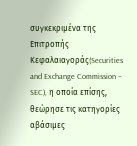συγκεκριμένα της Επιτροπής Κεφαλαιαγοράς(Securities and Exchange Commission – SEC), η οποία επίσης, θεώρησε τις κατηγορίες αβάσιμες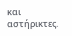και αστήρικτες.